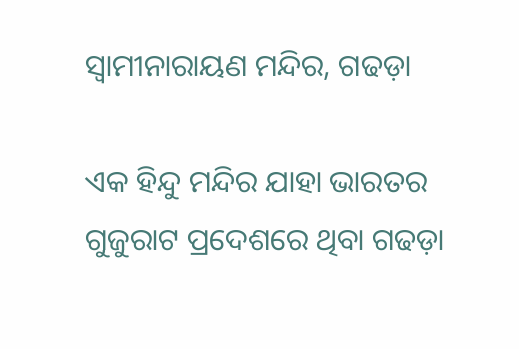ସ୍ୱାମୀନାରାୟଣ ମନ୍ଦିର, ଗଢଡ଼ା

ଏକ ହିନ୍ଦୁ ମନ୍ଦିର ଯାହା ଭାରତର ଗୁଜୁରାଟ ପ୍ରଦେଶରେ ଥିବା ଗଢଡ଼ା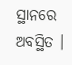ସ୍ଥାନରେ ଅବସ୍ଥିତ ।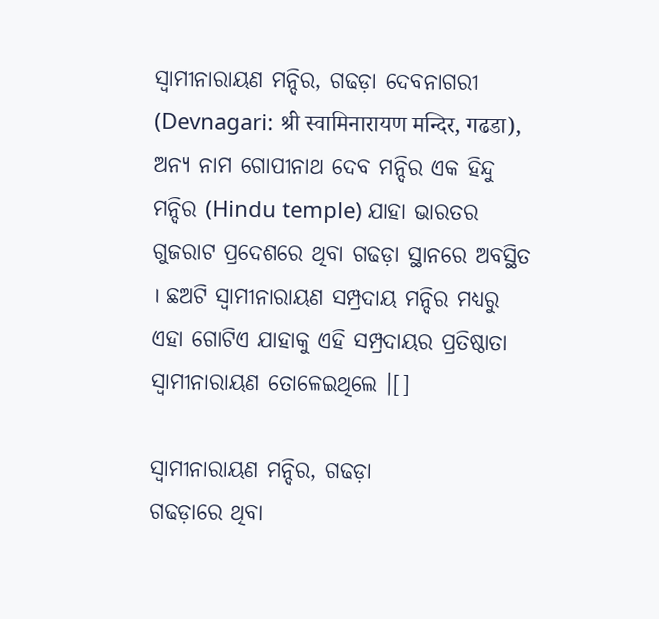ସ୍ୱାମୀନାରାୟଣ ମନ୍ଦିର, ଗଢଡ଼ା ଦେବନାଗରୀ (Devnagari: श्री स्वामिनारायण मन्दिर, गढडा), ଅନ୍ୟ ନାମ ଗୋପୀନାଥ ଦେବ ମନ୍ଦିର ଏକ ହିନ୍ଦୁ ମନ୍ଦିର (Hindu temple) ଯାହା ଭାରତର ଗୁଜରାଟ ପ୍ରଦେଶରେ ଥିବା ଗଢଡ଼ା ସ୍ଥାନରେ ଅବସ୍ଥିତ । ଛଅଟି ସ୍ୱାମୀନାରାୟଣ ସମ୍ପ୍ରଦାୟ ମନ୍ଦିର ମଧ୍ୟରୁ ଏହା ଗୋଟିଏ ଯାହାକୁ ଏହି ସମ୍ପ୍ରଦାୟର ପ୍ରତିଷ୍ଠାତା ସ୍ୱାମୀନାରାୟଣ ତୋଳେଇଥିଲେ ।[]

ସ୍ୱାମୀନାରାୟଣ ମନ୍ଦିର, ଗଢଡ଼ା
ଗଢଡ଼ାରେ ଥିବା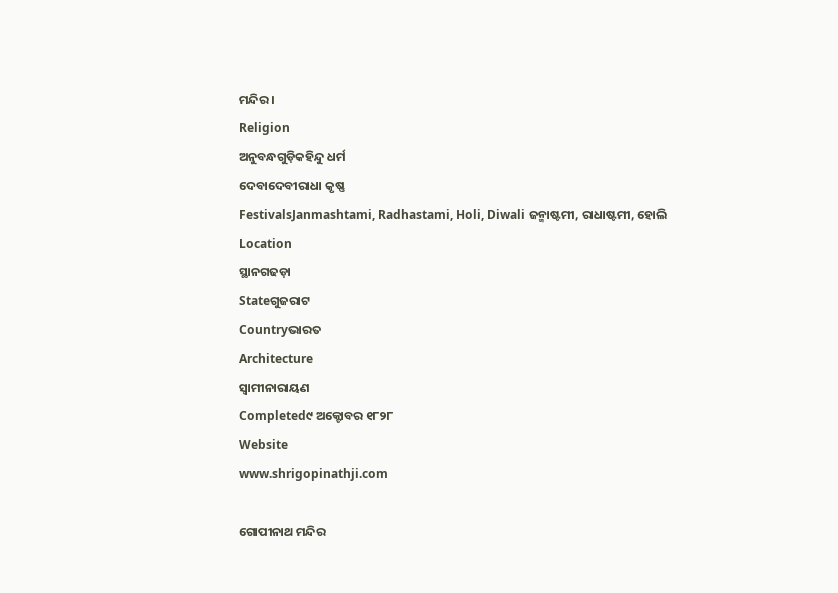ମନ୍ଦିର ।
Religion
ଅନୁବନ୍ଧଗୁଡ଼ିକହିନ୍ଦୁ ଧର୍ମ
ଦେବାଦେବୀରାଧା କୃଷ୍ଣ
FestivalsJanmashtami, Radhastami, Holi, Diwali ଜନ୍ମାଷ୍ଟମୀ, ରାଧାଷ୍ଟମୀ, ହୋଲି
Location
ସ୍ଥାନଗଢଡ଼ା
Stateଗୁଜରାଟ
Countryଭାରତ
Architecture
ସ୍ୱାମୀନାରାୟଣ
Completed୯ ଅକ୍ଟୋବର ୧୮୨୮
Website
www.shrigopinathji.com

ଗୋପୀନାଥ ମନ୍ଦିର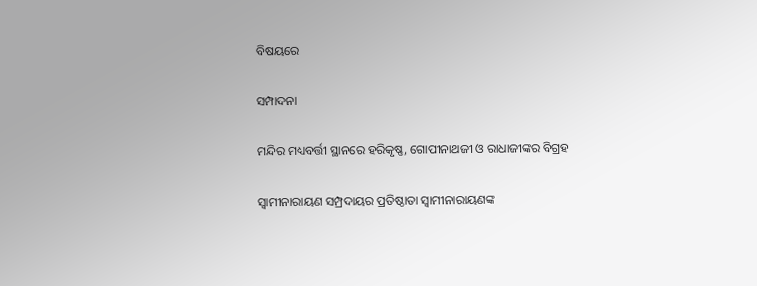ବିଷୟରେ

ସମ୍ପାଦନା

ମନ୍ଦିର ମଧ୍ୟବର୍ତ୍ତୀ ସ୍ଥାନରେ ହରିକୃଷ୍ଣ, ଗୋପୀନାଥଜୀ ଓ ରାଧାଜୀଙ୍କର ବିଗ୍ରହ

ସ୍ୱାମୀନାରାୟଣ ସମ୍ପ୍ରଦାୟର ପ୍ରତିଷ୍ଠାତା ସ୍ୱାମୀନାରାୟଣଙ୍କ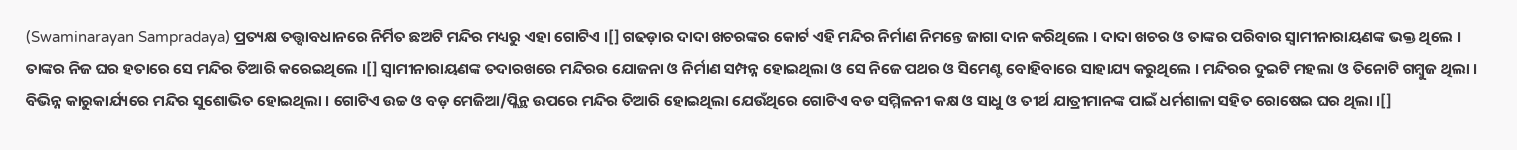(Swaminarayan Sampradaya) ପ୍ରତ୍ୟକ୍ଷ ତତ୍ତ୍ୱାବଧାନରେ ନିର୍ମିତ ଛଅଟି ମନ୍ଦିର ମଧ୍ୟରୁ ଏହା ଗୋଟିଏ ।[] ଗଢଡ଼ାର ଦାଦା ଖଚରଙ୍କର କୋର୍ଟ ଏହି ମନ୍ଦିର ନିର୍ମାଣ ନିମନ୍ତେ ଜାଗା ଦାନ କରିଥିଲେ । ଦାଦା ଖଚର ଓ ତାଙ୍କର ପରିବାର ସ୍ୱାମୀନାରାୟଣଙ୍କ ଭକ୍ତ ଥିଲେ । ତାଙ୍କର ନିଜ ଘର ହତାରେ ସେ ମନ୍ଦିର ତିଆରି କରେଇଥିଲେ ।[] ସ୍ୱାମୀନାରାୟଣଙ୍କ ତଦାରଖରେ ମନ୍ଦିରର ଯୋଜନା ଓ ନିର୍ମାଣ ସମ୍ପନ୍ନ ହୋଇଥିଲା ଓ ସେ ନିଜେ ପଥର ଓ ସିମେଣ୍ଟ ବୋହିବାରେ ସାହାଯ୍ୟ କରୁଥିଲେ । ମନ୍ଦିରର ଦୁଇଟି ମହଲା ଓ ତିନୋଟି ଗମ୍ବୁଜ ଥିଲା । ବିଭିନ୍ନ କାରୁକାର୍ଯ୍ୟରେ ମନ୍ଦିର ସୁଶୋଭିତ ହୋଇଥିଲା । ଗୋଟିଏ ଉଚ୍ଚ ଓ ବଡ଼ ମେଜିଆ/ପ୍ଲିନ୍ଥ ଉପରେ ମନ୍ଦିର ତିଆରି ହୋଇଥିଲା ଯେଉଁଥିରେ ଗୋଟିଏ ବଡ ସମ୍ମିଳନୀ କକ୍ଷ ଓ ସାଧୁ ଓ ତୀର୍ଥ ଯାତ୍ରୀମାନଙ୍କ ପାଇଁ ଧର୍ମଶାଳା ସହିତ ରୋଷେଇ ଘର ଥିଲା ।[]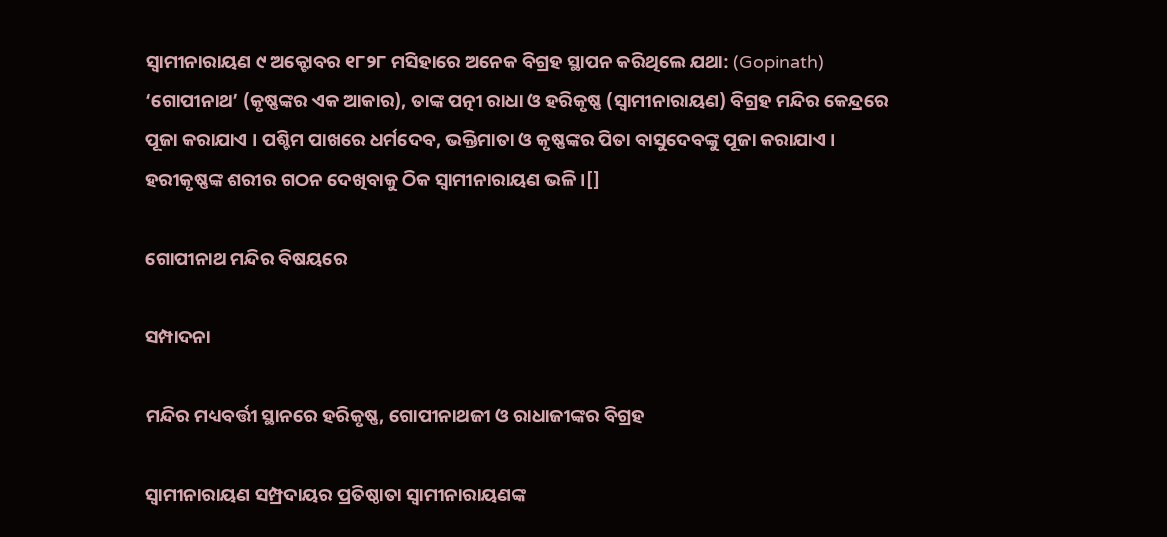ସ୍ୱାମୀନାରାୟଣ ୯ ଅକ୍ଟୋବର ୧୮୨୮ ମସିହାରେ ଅନେକ ବିଗ୍ରହ ସ୍ଥାପନ କରିଥିଲେ ଯଥା: (Gopinath) ‘ଗୋପୀନାଥ’ (କୃଷ୍ଣଙ୍କର ଏକ ଆକାର), ତାଙ୍କ ପତ୍ନୀ ରାଧା ଓ ହରିକୃଷ୍ଣ (ସ୍ୱାମୀନାରାୟଣ) ବିଗ୍ରହ ମନ୍ଦିର କେନ୍ଦ୍ରରେ ପୂଜା କରାଯାଏ । ପଶ୍ଚିମ ପାଖରେ ଧର୍ମଦେବ, ଭକ୍ତିମାତା ଓ କୃଷ୍ଣଙ୍କର ପିତା ବାସୁଦେବଙ୍କୁ ପୂଜା କରାଯାଏ । ହରୀକୃଷ୍ଣଙ୍କ ଶରୀର ଗଠନ ଦେଖିବାକୁ ଠିକ ସ୍ୱାମୀନାରାୟଣ ଭଳି ।[]

ଗୋପୀନାଥ ମନ୍ଦିର ବିଷୟରେ

ସମ୍ପାଦନା

ମନ୍ଦିର ମଧ୍ୟବର୍ତ୍ତୀ ସ୍ଥାନରେ ହରିକୃଷ୍ଣ, ଗୋପୀନାଥଜୀ ଓ ରାଧାଜୀଙ୍କର ବିଗ୍ରହ

ସ୍ୱାମୀନାରାୟଣ ସମ୍ପ୍ରଦାୟର ପ୍ରତିଷ୍ଠାତା ସ୍ୱାମୀନାରାୟଣଙ୍କ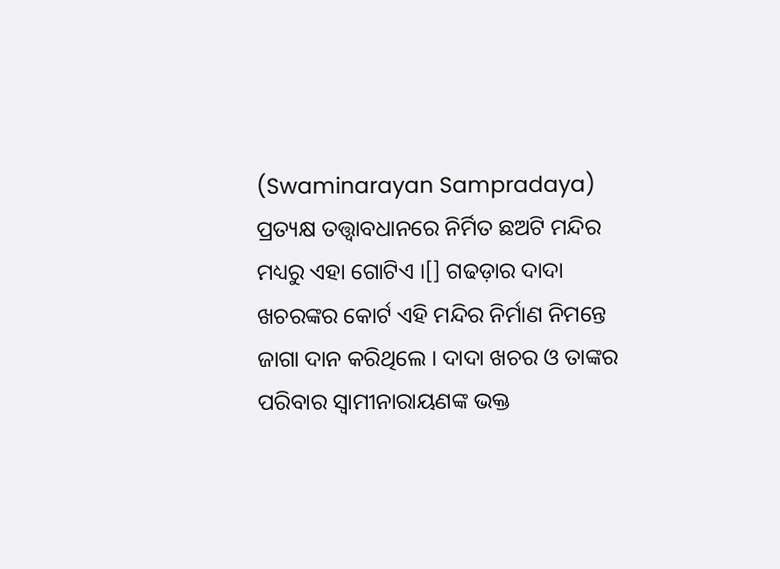(Swaminarayan Sampradaya) ପ୍ରତ୍ୟକ୍ଷ ତତ୍ତ୍ୱାବଧାନରେ ନିର୍ମିତ ଛଅଟି ମନ୍ଦିର ମଧ୍ୟରୁ ଏହା ଗୋଟିଏ ।[] ଗଢଡ଼ାର ଦାଦା ଖଚରଙ୍କର କୋର୍ଟ ଏହି ମନ୍ଦିର ନିର୍ମାଣ ନିମନ୍ତେ ଜାଗା ଦାନ କରିଥିଲେ । ଦାଦା ଖଚର ଓ ତାଙ୍କର ପରିବାର ସ୍ୱାମୀନାରାୟଣଙ୍କ ଭକ୍ତ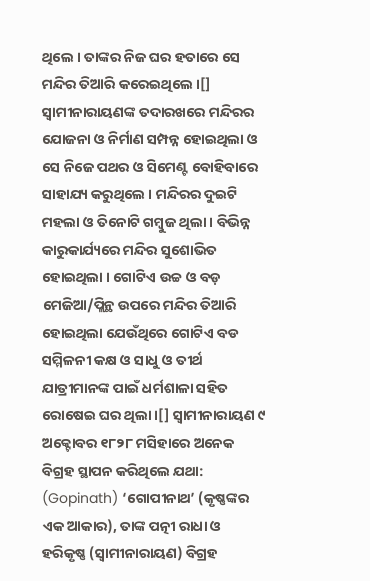ଥିଲେ । ତାଙ୍କର ନିଜ ଘର ହତାରେ ସେ ମନ୍ଦିର ତିଆରି କରେଇଥିଲେ ।[] ସ୍ୱାମୀନାରାୟଣଙ୍କ ତଦାରଖରେ ମନ୍ଦିରର ଯୋଜନା ଓ ନିର୍ମାଣ ସମ୍ପନ୍ନ ହୋଇଥିଲା ଓ ସେ ନିଜେ ପଥର ଓ ସିମେଣ୍ଟ ବୋହିବାରେ ସାହାଯ୍ୟ କରୁଥିଲେ । ମନ୍ଦିରର ଦୁଇଟି ମହଲା ଓ ତିନୋଟି ଗମ୍ବୁଜ ଥିଲା । ବିଭିନ୍ନ କାରୁକାର୍ଯ୍ୟରେ ମନ୍ଦିର ସୁଶୋଭିତ ହୋଇଥିଲା । ଗୋଟିଏ ଉଚ୍ଚ ଓ ବଡ଼ ମେଜିଆ/ପ୍ଲିନ୍ଥ ଉପରେ ମନ୍ଦିର ତିଆରି ହୋଇଥିଲା ଯେଉଁଥିରେ ଗୋଟିଏ ବଡ ସମ୍ମିଳନୀ କକ୍ଷ ଓ ସାଧୁ ଓ ତୀର୍ଥ ଯାତ୍ରୀମାନଙ୍କ ପାଇଁ ଧର୍ମଶାଳା ସହିତ ରୋଷେଇ ଘର ଥିଲା ।[] ସ୍ୱାମୀନାରାୟଣ ୯ ଅକ୍ଟୋବର ୧୮୨୮ ମସିହାରେ ଅନେକ ବିଗ୍ରହ ସ୍ଥାପନ କରିଥିଲେ ଯଥା: (Gopinath) ‘ଗୋପୀନାଥ’ (କୃଷ୍ଣଙ୍କର ଏକ ଆକାର), ତାଙ୍କ ପତ୍ନୀ ରାଧା ଓ ହରିକୃଷ୍ଣ (ସ୍ୱାମୀନାରାୟଣ) ବିଗ୍ରହ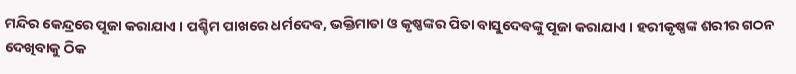ମନ୍ଦିର କେନ୍ଦ୍ରରେ ପୂଜା କରାଯାଏ । ପଶ୍ଚିମ ପାଖରେ ଧର୍ମଦେବ, ଭକ୍ତିମାତା ଓ କୃଷ୍ଣଙ୍କର ପିତା ବାସୁଦେବଙ୍କୁ ପୂଜା କରାଯାଏ । ହରୀକୃଷ୍ଣଙ୍କ ଶରୀର ଗଠନ ଦେଖିବାକୁ ଠିକ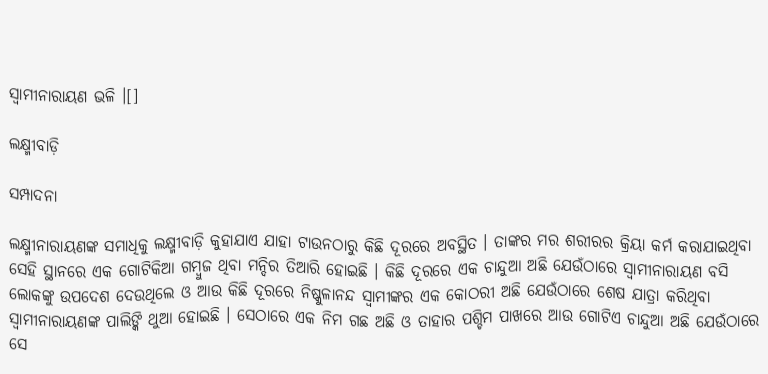ସ୍ୱାମୀନାରାୟଣ ଭଳି ।[]

ଲକ୍ଷ୍ମୀବାଡ଼ି

ସମ୍ପାଦନା

ଲକ୍ଷ୍ମୀନାରାୟଣଙ୍କ ସମାଧିକୁ ଲକ୍ଷ୍ମୀବାଡ଼ି କୁହାଯାଏ ଯାହା ଟାଉନଠାରୁ କିଛି ଦୂରରେ ଅବସ୍ଥିତ । ତାଙ୍କର ମର ଶରୀରର କ୍ରିୟା କର୍ମ କରାଯାଇଥିବା ସେହି ସ୍ଥାନରେ ଏକ ଗୋଟିକିଆ ଗମ୍ବୁଜ ଥିବା ମନ୍ଦିର ତିଆରି ହୋଇଛି । କିଛି ଦୂରରେ ଏକ ଚାନ୍ଦୁଆ ଅଛି ଯେଉଁଠାରେ ସ୍ୱାମୀନାରାୟଣ ବସି ଲୋକଙ୍କୁ ଉପଦେଶ ଦେଉଥିଲେ ଓ ଆଉ କିଛି ଦୂରରେ ନିଷ୍କୁଳାନନ୍ଦ ସ୍ୱାମୀଙ୍କର ଏକ କୋଠରୀ ଅଛି ଯେଉଁଠାରେ ଶେଷ ଯାତ୍ରା କରିଥିବା ସ୍ୱାମୀନାରାୟଣଙ୍କ ପାଲିଙ୍କି ଥୁଆ ହୋଇଛି । ସେଠାରେ ଏକ ନିମ ଗଛ ଅଛି ଓ ତାହାର ପଶ୍ଚିମ ପାଖରେ ଆଉ ଗୋଟିଏ ଚାନ୍ଦୁଆ ଅଛି ଯେଉଁଠାରେ ସେ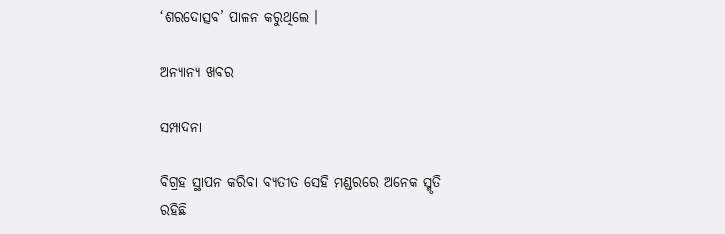‘ଶରଦୋତ୍ସବ’ ପାଳନ କରୁଥିଲେ ।

ଅନ୍ୟାନ୍ୟ ଖବର

ସମ୍ପାଦନା

ବିଗ୍ରହ ସ୍ଥାପନ କରିବା ବ୍ୟତୀତ ସେହି ମଣ୍ଡରରେ ଅନେକ ସ୍ମୃତି ରହିଛି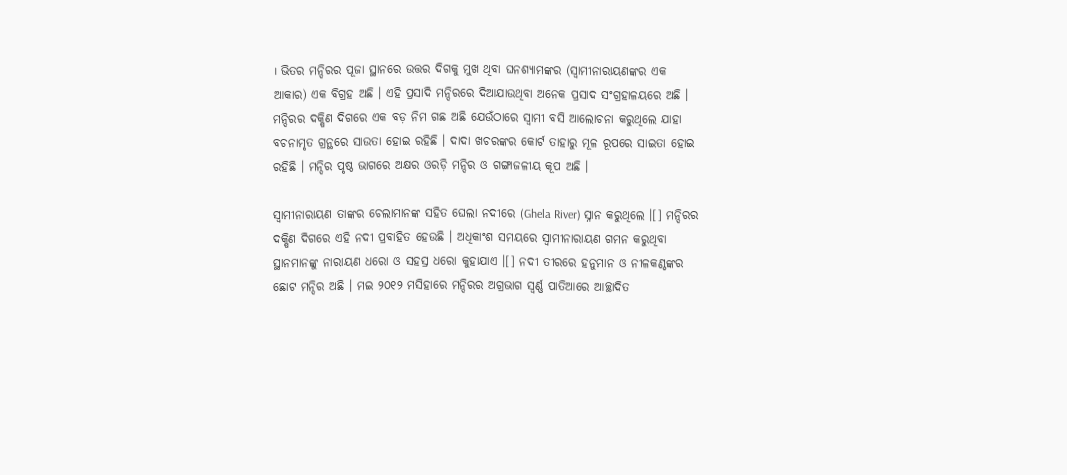। ଭିତର ମନ୍ଦିରର ପୂଜା ସ୍ଥାନରେ ଉତ୍ତର ଦିଗକୁ ମୁଖ ଥିବା ଘନଶ୍ୟାମଙ୍କର (ସ୍ୱାମୀନାରାୟଣଙ୍କର ଏକ ଆକାର) ଏକ ବିଗ୍ରହ ଅଛି । ଏହି ପ୍ରସାଦି ମନ୍ଦିରରେ ଦିଆଯାଉଥିବା ଅନେକ ପ୍ରସାଦ ସଂଗ୍ରହାଳୟରେ ଅଛି । ମନ୍ଦିରର ଦକ୍ଷିଣ ଦିଗରେ ଏକ ବଡ଼ ନିମ ଗଛ ଅଛି ଯେଉଁଠାରେ ସ୍ୱାମୀ ବସି ଆଲୋଚନା କରୁଥିଲେ ଯାହା ବଚନାମୃତ ଗ୍ରନ୍ଥରେ ସାଉତା ହୋଇ ରହିଛି । ଦାଦା ଖଚରଙ୍କର କୋର୍ଟ ତାହାରୁ ମୂଳ ରୂପରେ ସାଇତା ହୋଇ ରହିଛି । ମନ୍ଦିର ପୃଷ୍ଠ ଭାଗରେ ଅକ୍ଷର ଓରଡ଼ି ମନ୍ଦିର ଓ ଗଙ୍ଗାଜଳୀୟ କୂପ ଅଛି ।

ସ୍ୱାମୀନାରାୟଣ ତାଙ୍କର ଚେଲାମାନଙ୍କ ସହିତ ଘେଲା ନଦୀରେ (Ghela River) ସ୍ନାନ କରୁଥିଲେ ।[] ମନ୍ଦିରର ଦକ୍ଷିଣ ଦିଗରେ ଏହି ନଦୀ ପ୍ରବାହିତ ହେଉଛି । ଅଧିକାଂଶ ସମୟରେ ସ୍ୱାମୀନାରାୟଣ ଗମନ କରୁଥିବା ସ୍ଥାନମାନଙ୍କୁ ନାରାୟଣ ଧରୋ ଓ ସହସ୍ର ଧରୋ କୁହାଯାଏ ।[] ନଦୀ ତୀରରେ ହନୁମାନ ଓ ନୀଳକଣ୍ଠଙ୍କର ଛୋଟ ମନ୍ଦିର ଅଛି । ମଇ ୨୦୧୨ ମସିହାରେ ମନ୍ଦିରର ଅଗ୍ରଭାଗ ସ୍ୱର୍ଣ୍ଣ ପାତିଆରେ ଆଚ୍ଛାଦିତ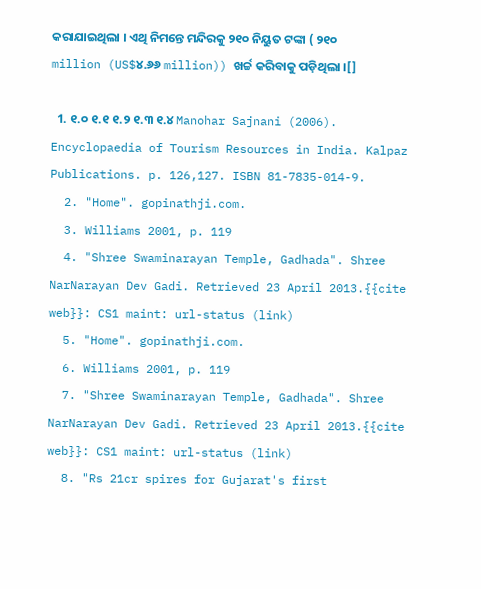କରାଯାଇଥିଲା । ଏଥି ନିମନ୍ତେ ମନ୍ଦିରକୁ ୨୧୦ ନିୟୁତ ଟଙ୍କା ( ୨୧୦ million (US$୪.୬୬ million)) ଖର୍ଚ୍ଚ କରିବାକୁ ପଡ଼ିଥିଲା ।[]

  1. ୧.୦ ୧.୧ ୧.୨ ୧.୩ ୧.୪ Manohar Sajnani (2006). Encyclopaedia of Tourism Resources in India. Kalpaz Publications. p. 126,127. ISBN 81-7835-014-9.
  2. "Home". gopinathji.com.
  3. Williams 2001, p. 119
  4. "Shree Swaminarayan Temple, Gadhada". Shree NarNarayan Dev Gadi. Retrieved 23 April 2013.{{cite web}}: CS1 maint: url-status (link)
  5. "Home". gopinathji.com.
  6. Williams 2001, p. 119
  7. "Shree Swaminarayan Temple, Gadhada". Shree NarNarayan Dev Gadi. Retrieved 23 April 2013.{{cite web}}: CS1 maint: url-status (link)
  8. "Rs 21cr spires for Gujarat's first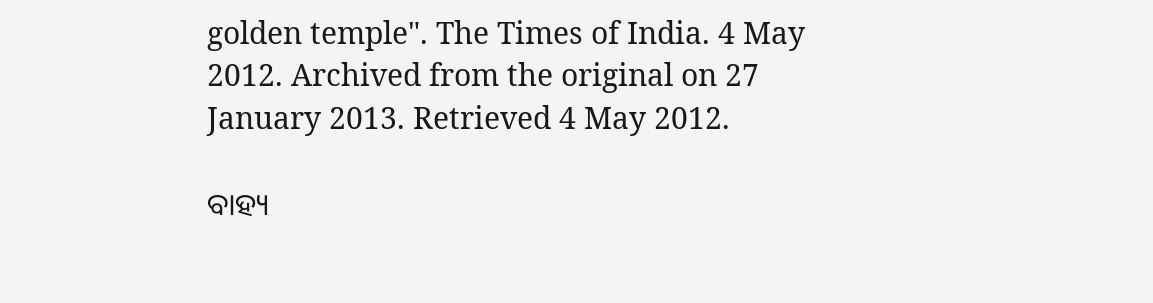golden temple". The Times of India. 4 May 2012. Archived from the original on 27 January 2013. Retrieved 4 May 2012.

ବାହ୍ୟ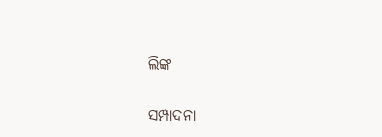ଲିଙ୍କ

ସମ୍ପାଦନା